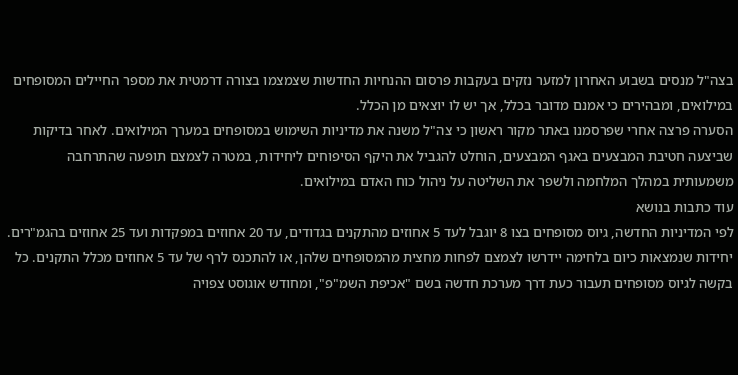בצה"ל מנסים בשבוע האחרון למזער נזקים בעקבות פרסום ההנחיות החדשות שצמצמו בצורה דרמטית את מספר החיילים המסופחים במילואים, ומבהירים כי אמנם מדובר בכלל, אך יש לו יוצאים מן הכלל.
הסערה פרצה אחרי שפרסמנו באתר מקור ראשון כי צה"ל משנה את מדיניות השימוש במסופחים במערך המילואים. לאחר בדיקות שביצעה חטיבת המבצעים באגף המבצעים, הוחלט להגביל את היקף הסיפוחים ליחידות, במטרה לצמצם תופעה שהתרחבה משמעותית במהלך המלחמה ולשפר את השליטה על ניהול כוח האדם במילואים.
עוד כתבות בנושא
לפי המדיניות החדשה, גיוס מסופחים בצו 8 יוגבל לעד 5 אחוזים מהתקנים בגדודים, עד 20 אחוזים במפקדות ועד 25 אחוזים בהגמ"רים. יחידות שנמצאות כיום בלחימה יידרשו לצמצם לפחות מחצית מהמסופחים שלהן, או להתכנס לרף של עד 5 אחוזים מכלל התקנים. כל בקשה לגיוס מסופחים תעבור כעת דרך מערכת חדשה בשם "אכיפת השמ"פ", ומחודש אוגוסט צפויה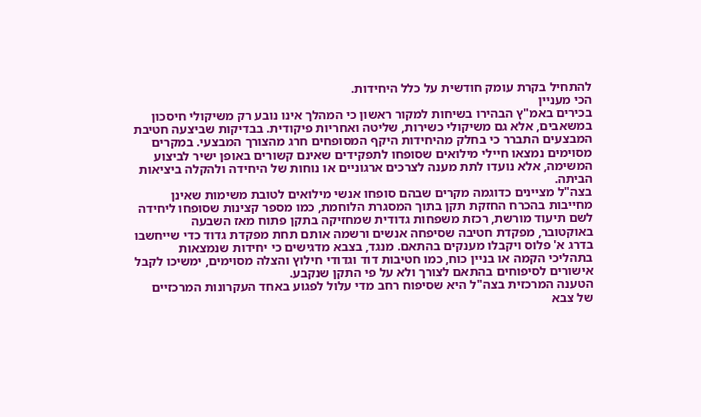להתחיל בקרת עומק חודשית על כלל היחידות.
הכי מעניין
בכירים באמ"ץ הבהירו בשיחות למקור ראשון כי המהלך אינו נובע רק משיקולי חיסכון במשאבים, אלא גם משיקולי כשירות, שליטה ואחריות פיקודית. בבדיקות שביצעה חטיבת המבצעים התברר כי בחלק מהיחידות היקף המסופחים חרג מהצורך המבצעי. במקרים מסוימים נמצאו חיילי מילואים שסופחו לתפקידים שאינם קשורים באופן ישיר לביצוע המשימה, אלא נועדו לתת מענה לצרכים ארגוניים או נוחות של היחידה ולהקלה ביציאות הביתה.
בצה"ל מציינים כדוגמה מקרים שבהם סופחו אנשי מילואים לטובת משימות שאינן מחייבות בהכרח החזקת תקן בתוך המסגרת הלוחמת, כמו מספר קצינות שסופחו ליחידה לשם תיעוד מורשת, רכזת משפחות גדודית שמחזיקה בתקן פתוח מאז השבעה באוקטובר, מפקדת חטיבה שסיפחה אנשים ורשמה אותם תחת מפקדת גדוד כדי שייחשבו בדרג א' פלוס ויקבלו מענקים בהתאם. מנגד, בצבא מדגישים כי יחידות שנמצאות בתהליכי הקמה או בניין כוח, כמו חטיבות דוד וגדודי חילוץ והצלה מסוימים, ימשיכו לקבל אישורים לסיפוחים בהתאם לצורך ולא על פי התקן שנקבע.
הטענה המרכזית בצה"ל היא שסיפוח רחב מדי עלול לפגוע באחד העקרונות המרכזיים של צבא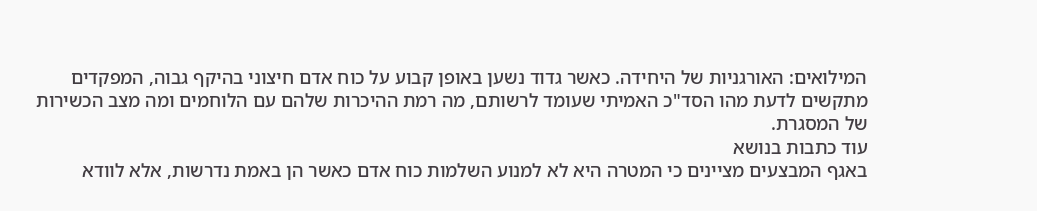המילואים: האורגניות של היחידה. כאשר גדוד נשען באופן קבוע על כוח אדם חיצוני בהיקף גבוה, המפקדים מתקשים לדעת מהו הסד"כ האמיתי שעומד לרשותם, מה רמת ההיכרות שלהם עם הלוחמים ומה מצב הכשירות של המסגרת.
עוד כתבות בנושא
באגף המבצעים מציינים כי המטרה היא לא למנוע השלמות כוח אדם כאשר הן באמת נדרשות, אלא לוודא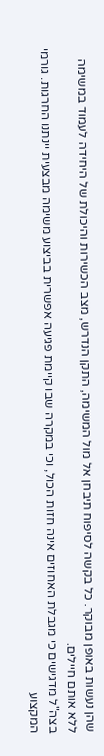שהן נעשות באופן מבוקר. כל בקשה לסיפוח תיבחן אל מול המשימה, התקן הנדרש, מצב הכשירות והיכולת של היחידה לעמוד במשימה ללא אותם חיילים.
בצה"ל מדגישים כי מגבלת האחוזים אינה חזות הכול, וכי במקרה שבו קיימת פגיעה אפשרית בביצוע משימה מבצעית יינתנו החרגות. גורמי המקצוע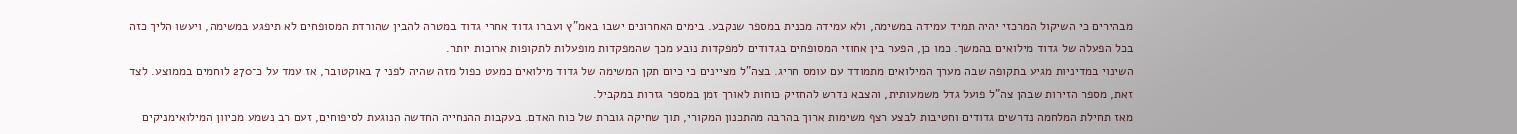מבהירים כי השיקול המרכזי יהיה תמיד עמידה במשימה, ולא עמידה מכנית במספר שנקבע. בימים האחרונים ישבו באמ"ץ ועברו גדוד אחרי גדוד במטרה להבין שהורדת המסופחים לא תיפגע במשימה, ויעשו הליך כזה בכל הפעלה של גדוד מילואים בהמשך. כמו כן, הפער בין אחוזי המסופחים בגדודים למפקדות נובע מכך שהמפקדות מופעלות לתקופות ארוכות יותר.
השינוי במדיניות מגיע בתקופה שבה מערך המילואים מתמודד עם עומס חריג. בצה"ל מציינים כי כיום תקן המשימה של גדוד מילואים כמעט כפול מזה שהיה לפני 7 באוקטובר, אז עמד על כ־270 לוחמים בממוצע. לצד זאת, מספר הזירות שבהן צה"ל פועל גדל משמעותית, והצבא נדרש להחזיק כוחות לאורך זמן במספר גזרות במקביל.
מאז תחילת המלחמה נדרשים גדודים וחטיבות לבצע רצף משימות ארוך בהרבה מהתכנון המקורי, תוך שחיקה גוברת של כוח האדם. בעקבות ההנחייה החדשה הנוגעת לסיפוחים, זעם רב נשמע מכיוון המילואימניקים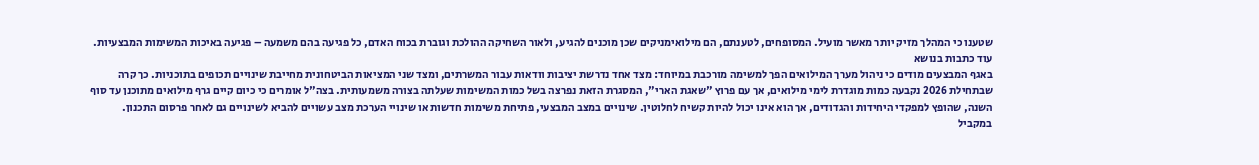שטענו כי המהלך מזיק יותר מאשר מועיל. המסופחים, לטענתם, הם מילואימניקים שכן מוכנים להגיע, ולאור השחיקה ההולכת וגוברת בכוח האדם, כל פגיעה בהם משמעה – פגיעה באיכות המשימות המבצעיות.
עוד כתבות בנושא
באגף המבצעים מודים כי ניהול מערך המילואים הפך למשימה מורכבת במיוחד: מצד אחד נדרשת יציבות וודאות עבור המשרתים, ומצד שני המציאות הביטחונית מחייבת שינויים תכופים בתוכניות. כך קרה שבתחילת 2026 נקבעה כמות מוגדרת לימי מילואים, אך עם פרוץ "שאגת הארי", המסגרת הזאת נפרצה בשל כמות המשימות שעלתה בצורה משמעותית. בצה"ל אומרים כי כיום קיים גרף מילואים מתוכנן עד סוף השנה, שהופץ למפקדי היחידות והגדודים, אך הוא אינו יכול להיות קשיח לחלוטין. שינויים במצב המבצעי, פתיחת משימות חדשות או שינויי הערכת מצב עשויים להביא לשינויים גם לאחר פרסום התכנון.
במקביל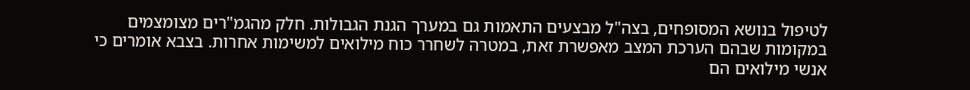לטיפול בנושא המסופחים, בצה"ל מבצעים התאמות גם במערך הגנת הגבולות. חלק מהגמ"רים מצומצמים במקומות שבהם הערכת המצב מאפשרת זאת, במטרה לשחרר כוח מילואים למשימות אחרות. בצבא אומרים כי אנשי מילואים הם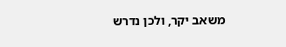משאב יקר, ולכן נדרש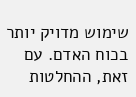שימוש מדויק יותר בכוח האדם. עם זאת, ההחלטות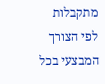מתקבלות לפי הצורך המבצעי בכל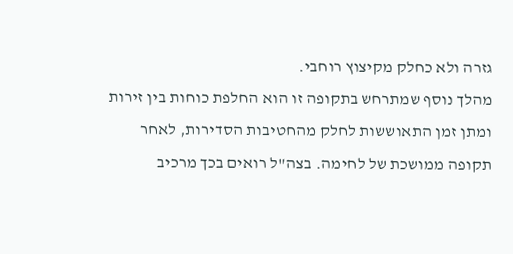גזרה ולא כחלק מקיצוץ רוחבי.
מהלך נוסף שמתרחש בתקופה זו הוא החלפת כוחות בין זירות ומתן זמן התאוששות לחלק מהחטיבות הסדירות, לאחר תקופה ממושכת של לחימה. בצה"ל רואים בכך מרכיב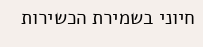חיוני בשמירת הכשירות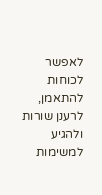לאפשר לכוחות להתאמן, לרענן שורות ולהגיע למשימות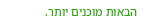הבאות מוכנים יותר.